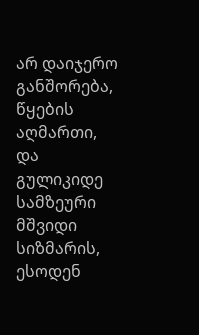არ დაიჯერო განშორება, წყების აღმართი, და გულიკიდე სამზეური მშვიდი სიზმარის, ესოდენ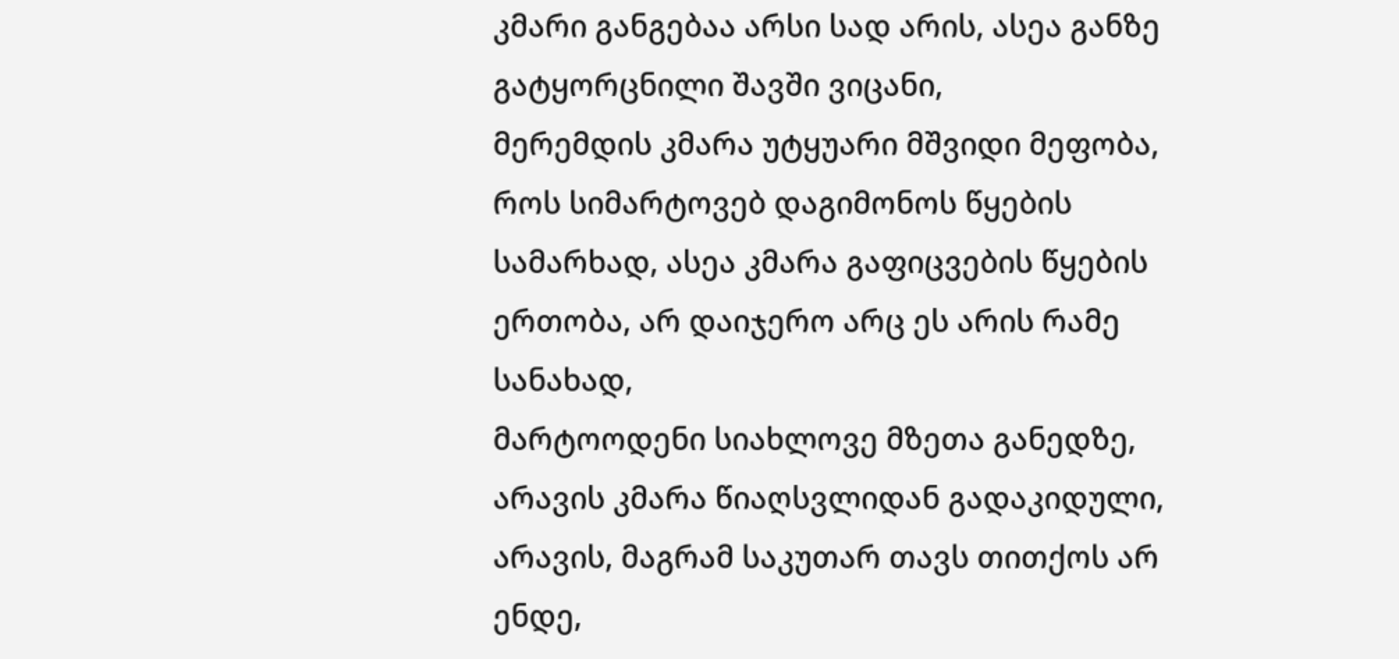კმარი განგებაა არსი სად არის, ასეა განზე გატყორცნილი შავში ვიცანი,
მერემდის კმარა უტყუარი მშვიდი მეფობა, როს სიმარტოვებ დაგიმონოს წყების სამარხად, ასეა კმარა გაფიცვების წყების ერთობა, არ დაიჯერო არც ეს არის რამე სანახად,
მარტოოდენი სიახლოვე მზეთა განედზე, არავის კმარა წიაღსვლიდან გადაკიდული, არავის, მაგრამ საკუთარ თავს თითქოს არ ენდე,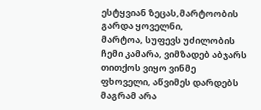ესტყვიან ზეცას,მარტოობის გარდა ყოველნი,
მარტოა, სუფევს უძილობის ჩემი კამარა, ვიმზადებ აბჯარს თითქოს ვიყო ვინმე ფხოველი, აწვიმეს დარდებს მაგრამ არა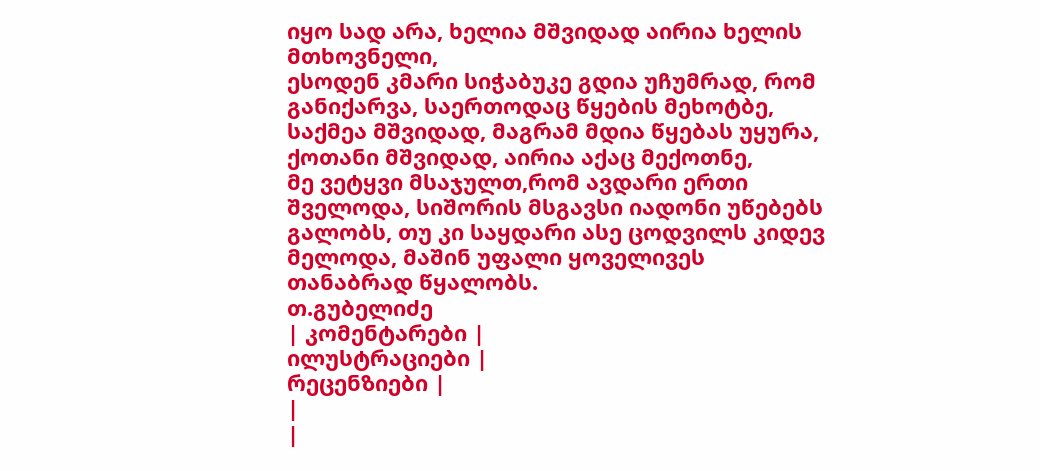იყო სად არა, ხელია მშვიდად აირია ხელის მთხოვნელი,
ესოდენ კმარი სიჭაბუკე გდია უჩუმრად, რომ განიქარვა, საერთოდაც წყების მეხოტბე, საქმეა მშვიდად, მაგრამ მდია წყებას უყურა, ქოთანი მშვიდად, აირია აქაც მექოთნე,
მე ვეტყვი მსაჯულთ,რომ ავდარი ერთი შველოდა, სიშორის მსგავსი იადონი უწებებს გალობს, თუ კი საყდარი ასე ცოდვილს კიდევ მელოდა, მაშინ უფალი ყოველივეს თანაბრად წყალობს.
თ.გუბელიძე
| კომენტარები |
ილუსტრაციები |
რეცენზიები |
|
|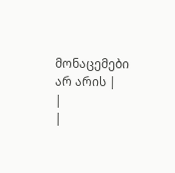მონაცემები არ არის |
|
|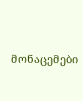მონაცემები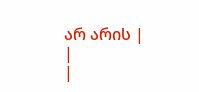არ არის |
|
|